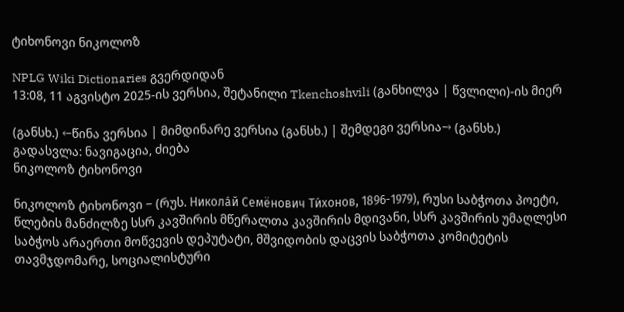ტიხონოვი ნიკოლოზ

NPLG Wiki Dictionaries გვერდიდან
13:08, 11 აგვისტო 2025-ის ვერსია, შეტანილი Tkenchoshvili (განხილვა | წვლილი)-ის მიერ

(განსხ.) ←წინა ვერსია | მიმდინარე ვერსია (განსხ.) | შემდეგი ვერსია→ (განსხ.)
გადასვლა: ნავიგაცია, ძიება
ნიკოლოზ ტიხონოვი

ნიკოლოზ ტიხონოვი − (რუს. Никола́й Семёнович Ти́хонов, 1896-1979), რუსი საბჭოთა პოეტი, წლების მანძილზე სსრ კავშირის მწერალთა კავშირის მდივანი, სსრ კავშირის უმაღლესი საბჭოს არაერთი მოწვევის დეპუტატი, მშვიდობის დაცვის საბჭოთა კომიტეტის თავმჯდომარე, სოციალისტური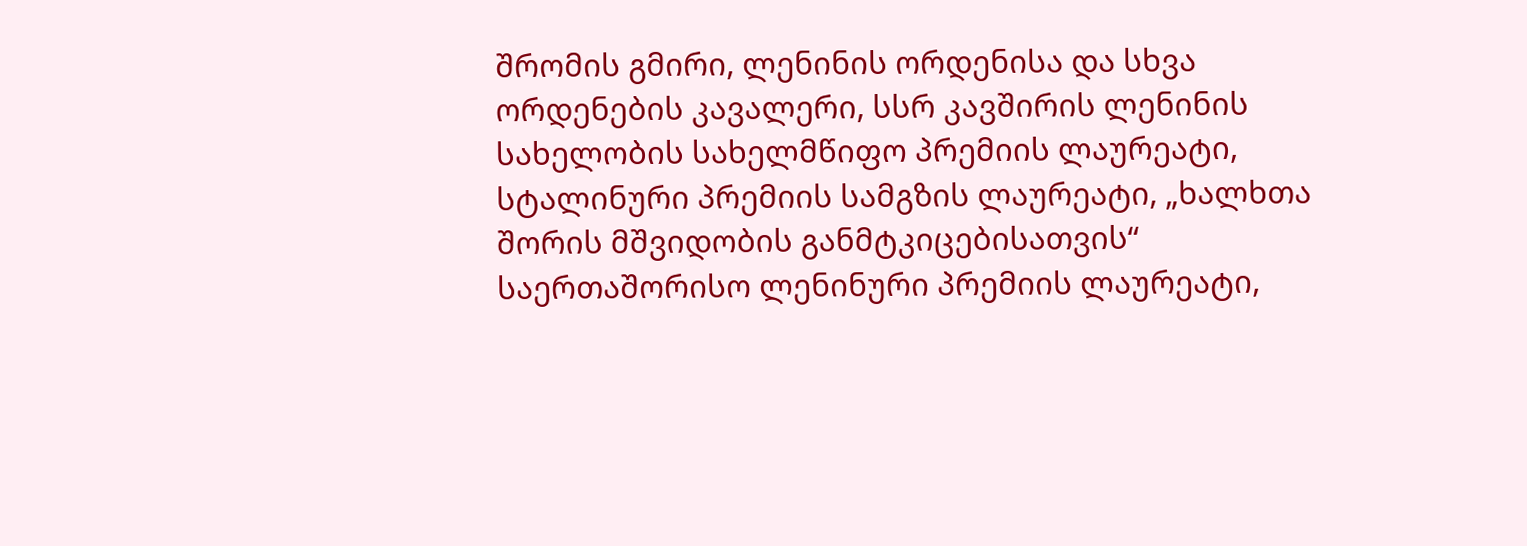შრომის გმირი, ლენინის ორდენისა და სხვა ორდენების კავალერი, სსრ კავშირის ლენინის სახელობის სახელმწიფო პრემიის ლაურეატი, სტალინური პრემიის სამგზის ლაურეატი, „ხალხთა შორის მშვიდობის განმტკიცებისათვის“ საერთაშორისო ლენინური პრემიის ლაურეატი,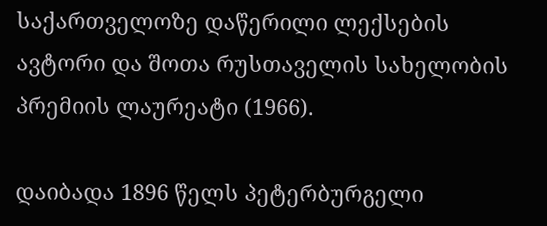საქართველოზე დაწერილი ლექსების ავტორი და შოთა რუსთაველის სახელობის პრემიის ლაურეატი (1966).

დაიბადა 1896 წელს პეტერბურგელი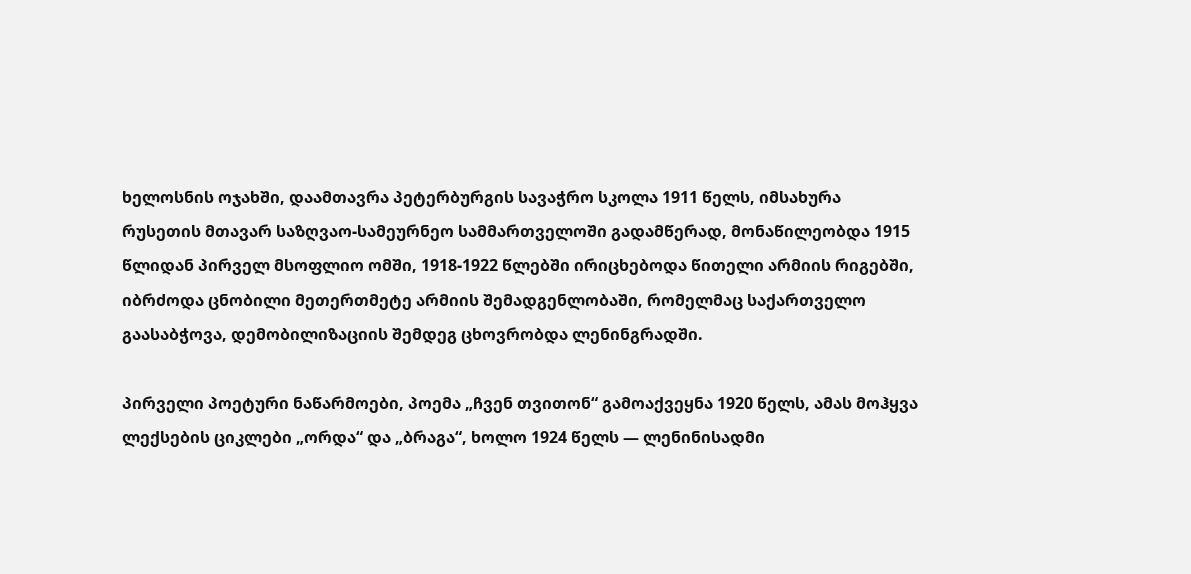ხელოსნის ოჯახში, დაამთავრა პეტერბურგის სავაჭრო სკოლა 1911 წელს, იმსახურა რუსეთის მთავარ საზღვაო-სამეურნეო სამმართველოში გადამწერად, მონაწილეობდა 1915 წლიდან პირველ მსოფლიო ომში, 1918-1922 წლებში ირიცხებოდა წითელი არმიის რიგებში, იბრძოდა ცნობილი მეთერთმეტე არმიის შემადგენლობაში, რომელმაც საქართველო გაასაბჭოვა, დემობილიზაციის შემდეგ ცხოვრობდა ლენინგრადში.

პირველი პოეტური ნაწარმოები, პოემა „ჩვენ თვითონ“ გამოაქვეყნა 1920 წელს, ამას მოჰყვა ლექსების ციკლები „ორდა“ და „ბრაგა“, ხოლო 1924 წელს — ლენინისადმი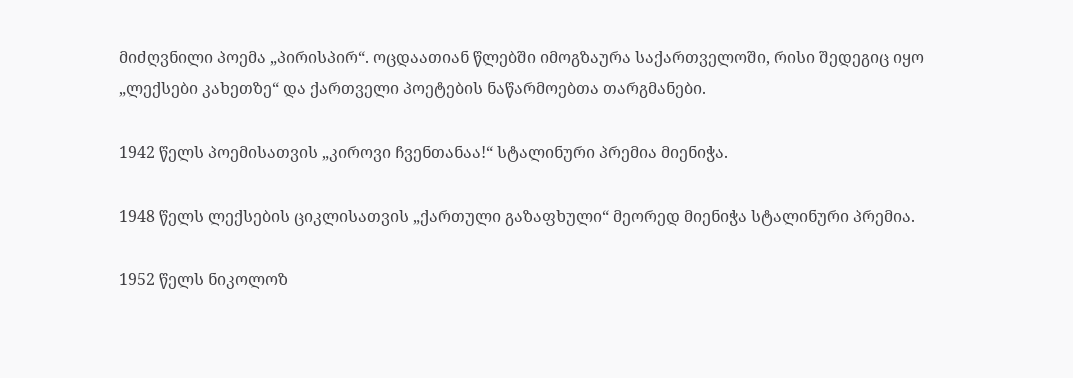მიძღვნილი პოემა „პირისპირ“. ოცდაათიან წლებში იმოგზაურა საქართველოში, რისი შედეგიც იყო „ლექსები კახეთზე“ და ქართველი პოეტების ნაწარმოებთა თარგმანები.

1942 წელს პოემისათვის „კიროვი ჩვენთანაა!“ სტალინური პრემია მიენიჭა.

1948 წელს ლექსების ციკლისათვის „ქართული გაზაფხული“ მეორედ მიენიჭა სტალინური პრემია.

1952 წელს ნიკოლოზ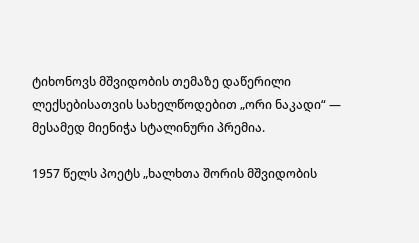ტიხონოვს მშვიდობის თემაზე დაწერილი ლექსებისათვის სახელწოდებით „ორი ნაკადი“ — მესამედ მიენიჭა სტალინური პრემია.

1957 წელს პოეტს „ხალხთა შორის მშვიდობის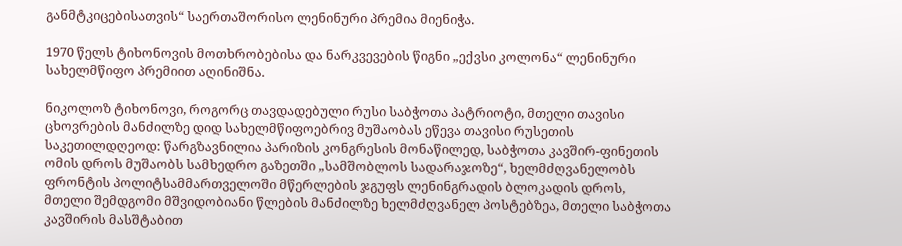განმტკიცებისათვის“ საერთაშორისო ლენინური პრემია მიენიჭა.

1970 წელს ტიხონოვის მოთხრობებისა და ნარკვევების წიგნი „ექვსი კოლონა“ ლენინური სახელმწიფო პრემიით აღინიშნა.

ნიკოლოზ ტიხონოვი, როგორც თავდადებული რუსი საბჭოთა პატრიოტი, მთელი თავისი ცხოვრების მანძილზე დიდ სახელმწიფოებრივ მუშაობას ეწევა თავისი რუსეთის საკეთილდღეოდ: წარგზავნილია პარიზის კონგრესის მონაწილედ, საბჭოთა კავშირ-ფინეთის ომის დროს მუშაობს სამხედრო გაზეთში „სამშობლოს სადარაჯოზე“, ხელმძღვანელობს ფრონტის პოლიტსამმართველოში მწერლების ჯგუფს ლენინგრადის ბლოკადის დროს, მთელი შემდგომი მშვიდობიანი წლების მანძილზე ხელმძღვანელ პოსტებზეა, მთელი საბჭოთა კავშირის მასშტაბით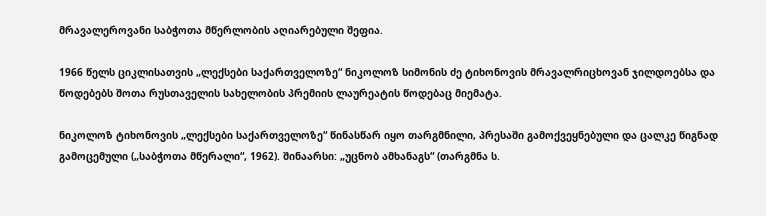მრავალეროვანი საბჭოთა მწერლობის აღიარებული შეფია.

1966 წელს ციკლისათვის „ლექსები საქართველოზე“ ნიკოლოზ სიმონის ძე ტიხონოვის მრავალრიცხოვან ჯილდოებსა და წოდებებს შოთა რუსთაველის სახელობის პრემიის ლაურეატის წოდებაც მიემატა.

ნიკოლოზ ტიხონოვის „ლექსები საქართველოზე“ წინასწარ იყო თარგმნილი, პრესაში გამოქვეყნებული და ცალკე წიგნად გამოცემული („საბჭოთა მწერალი“, 1962). შინაარსი: „უცნობ ამხანაგს“ (თარგმნა ს.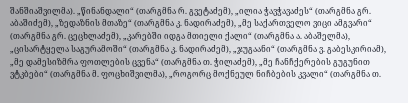შანშიაშვილმა). „წინანდალი“ (თარგმნა რ. გვეტაძემ), „ილია ჭავჭავაძეს“ (თარგმნა გრ. აბაშიძემ), „ზედაზნის მთაზე“ (თარგმნა კ. ნადირაძემ), „მე საქართველო ვიცი ამგვარი“ (თარგმნა გრ. ცეცხლაძემ), „კარებში იდგა მთიელი ქალი“ (თარგმნა ა. აბაშელმა), „ცისარტყელა საგურამოში“ (თარგმნა კ. ნადირაძემ), „ჯუგაანი“ (თარგმნა ვ. გაბესკირიამ), „მე დამესიზმრა ფოთლების ცვენა“ (თარგმნა თ. ჭილაძემ), „მე ჩანჩქერების გუგუნით ვტკბები“ (თარგმნა მ. ფოცხიშვილმა), „როგორც მოქნეულ ნიჩბების კვალი“ (თარგმნა თ.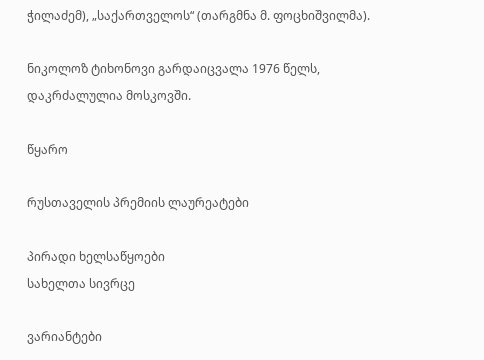ჭილაძემ), „საქართველოს“ (თარგმნა მ. ფოცხიშვილმა).

ნიკოლოზ ტიხონოვი გარდაიცვალა 1976 წელს, დაკრძალულია მოსკოვში.

წყარო

რუსთაველის პრემიის ლაურეატები

პირადი ხელსაწყოები
სახელთა სივრცე

ვარიანტები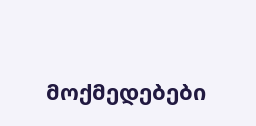მოქმედებები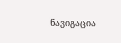ნავიგაცია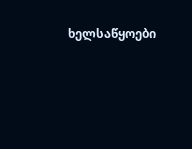ხელსაწყოები